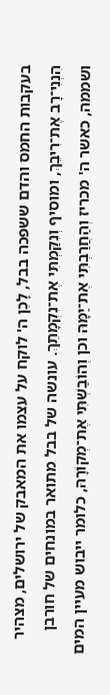בעקבות החמס והדם ששפכה בבל, לָכֵן ה' לוקח על עצמו את המאבק של ירושלים, מצהיר הִנְנִי־רָב אֶת־רִיבֵךְ, ומוסיף וְנִקַּמְתִּי אֶת־נִקְמָתֵךְ. עונשה של בבל מתואר במונחים של חורבן ושממה, כאשר ה' מכריז וְהַחֲרַבְתִּי אֶת־יַמָּהּ וכן וְהוֹבַשְׁתִּי אֶת־מְקוֹרָהּ, כלומר ייבוש מעיין המים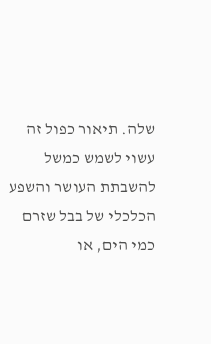שלה. תיאור כפול זה עשוי לשמש כמשל להשבתת העושר והשפע הכלכלי של בבל שזרם כמי הים, או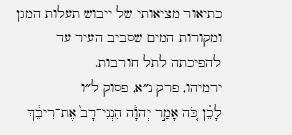כתיאור מציאותי של ייבוש תעלות המגן ומקורות המים שסביב העיר עד להפיכתה לתל חורבות.
ירמיהו, פרק נ״א, פסוק ל״ו
לָכֵ֗ן כֹּ֚ה אָמַ֣ר יְהֹוָ֔ה הִנְנִי־רָב֙ אֶת־רִיבֵ֔ךְ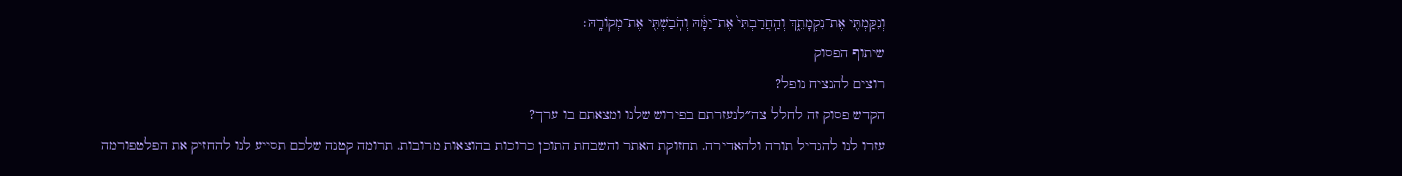וְנִקַּמְתִּ֖י אֶת־נִקְמָתֵ֑ךְ וְהַֽחֲרַבְתִּי֙ אֶת־יַמָּ֔הּ וְהֹֽבַשְׁתִּ֖י אֶת־מְקוֹרָֽהּ׃
שיתוף הפסוק
רוצים להנציח נופל?
הקדש פסוק זה לחלל צה״לנעזרתם בפירוש שלנו ומצאתם בו ערך?
עזרו לנו להגדיל תורה ולהאדירה. תחזוקת האתר והשבחת התוכן כרוכות בהוצאות מרובות. תרומה קטנה שלכם תסייע לנו להחזיק את הפלטפורמה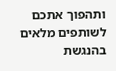ותהפוך אתכם לשותפים מלאים בהנגשת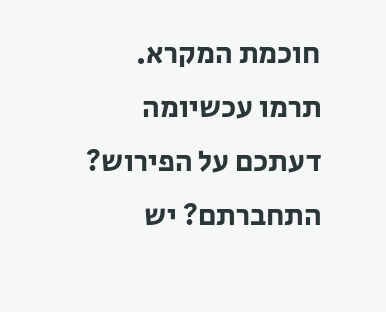חוכמת המקרא.
תרמו עכשיומה דעתכם על הפירוש?
התחברתם? יש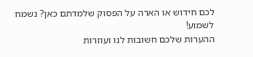לכם חידוש או הארה על הפסוק שלמדתם כאן? נשמח לשמוע!
ההערות שלכם חשובות לנו ועוזרות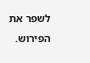לשפר את הפירוש.